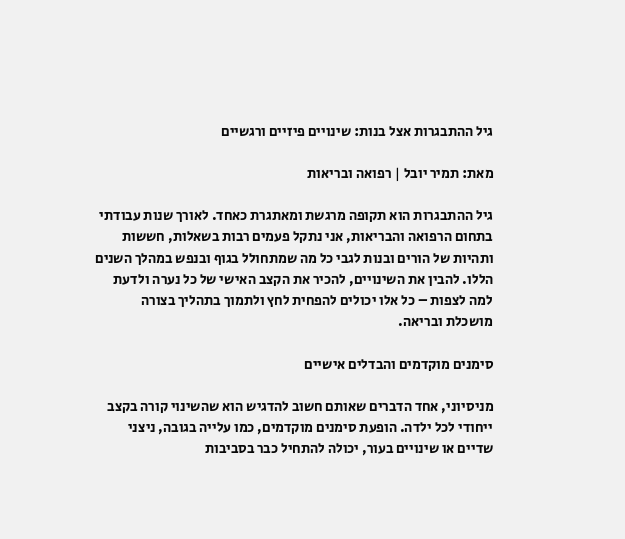גיל ההתבגרות אצל בנות: שינויים פיזיים ורגשיים

מאת: תמיר יובל | רפואה ובריאות

גיל ההתבגרות הוא תקופה מרגשת ומאתגרת כאחד. לאורך שנות עבודתי בתחום הרפואה והבריאות, אני נתקל פעמים רבות בשאלות, חששות ותהיות של הורים ובנות לגבי כל מה שמתחולל בגוף ובנפש במהלך השנים הללו. להבין את השינויים, להכיר את הקצב האישי של כל נערה ולדעת למה לצפות – כל אלו יכולים להפחית לחץ ולתמוך בתהליך בצורה מושכלת ובריאה.

סימנים מוקדמים והבדלים אישיים

מניסיוני, אחד הדברים שאותם חשוב להדגיש הוא שהשינוי קורה בקצב ייחודי לכל ילדה. הופעת סימנים מוקדמים, כמו עלייה בגובה, ניצני שדיים או שינויים בעור, יכולה להתחיל כבר בסביבות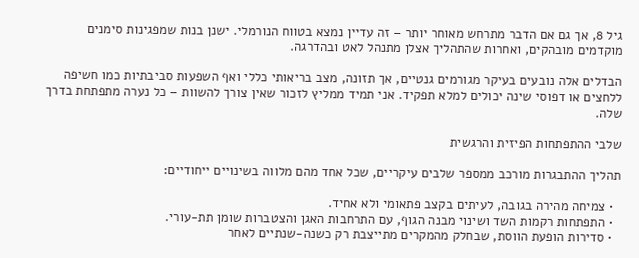גיל 8, אך גם אם הדבר מתרחש מאוחר יותר – זה עדיין נמצא בטווח הנורמלי. ישנן בנות שמפגינות סימנים מוקדמים מובהקים, ואחרות שהתהליך אצלן מתנהל לאט ובהדרגה.

הבדלים אלה נובעים בעיקר מגורמים גנטיים, אך תזונה, מצב בריאותי כללי ואף השפעות סביבתיות כמו חשיפה ללחצים או דפוסי שינה יכולים למלא תפקיד. אני תמיד ממליץ לזכור שאין צורך להשוות – כל נערה מתפתחת בדרך שלה.

שלבי ההתפתחות הפיזית והרגשית

תהליך ההתבגרות מורכב ממספר שלבים עיקריים, שכל אחד מהם מלווה בשינויים ייחודיים:

  • צמיחה מהירה בגובה, לעיתים בקצב פתאומי ולא אחיד.
  • התפתחות רקמות השד ושינוי מבנה הגוף, עם התרחבות האגן והצטברות שומן תת-עורי.
  • סדירות הופעת הווסת, שבחלק מהמקרים מתייצבת רק כשנה-שנתיים לאחר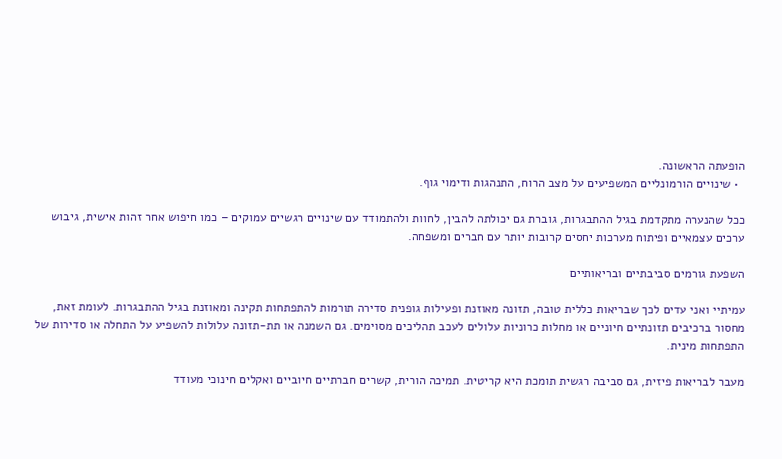הופעתה הראשונה.
  • שינויים הורמונליים המשפיעים על מצב הרוח, התנהגות ודימוי גוף.

ככל שהנערה מתקדמת בגיל ההתבגרות, גוברת גם יכולתה להבין, לחוות ולהתמודד עם שינויים רגשיים עמוקים – כמו חיפוש אחר זהות אישית, גיבוש ערכים עצמאיים ופיתוח מערכות יחסים קרובות יותר עם חברים ומשפחה.

השפעת גורמים סביבתיים ובריאותיים

עמיתיי ואני עדים לכך שבריאות כללית טובה, תזונה מאוזנת ופעילות גופנית סדירה תורמות להתפתחות תקינה ומאוזנת בגיל ההתבגרות. לעומת זאת, מחסור ברכיבים תזונתיים חיוניים או מחלות כרוניות עלולים לעכב תהליכים מסוימים. גם השמנה או תת-תזונה עלולות להשפיע על התחלה או סדירות של התפתחות מינית.

מעבר לבריאות פיזית, גם סביבה רגשית תומכת היא קריטית. תמיכה הורית, קשרים חברתיים חיוביים ואקלים חינוכי מעודד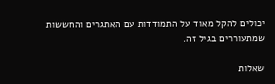יכולים להקל מאוד על התמודדות עם האתגרים והחששות שמתעוררים בגיל זה.

שאלות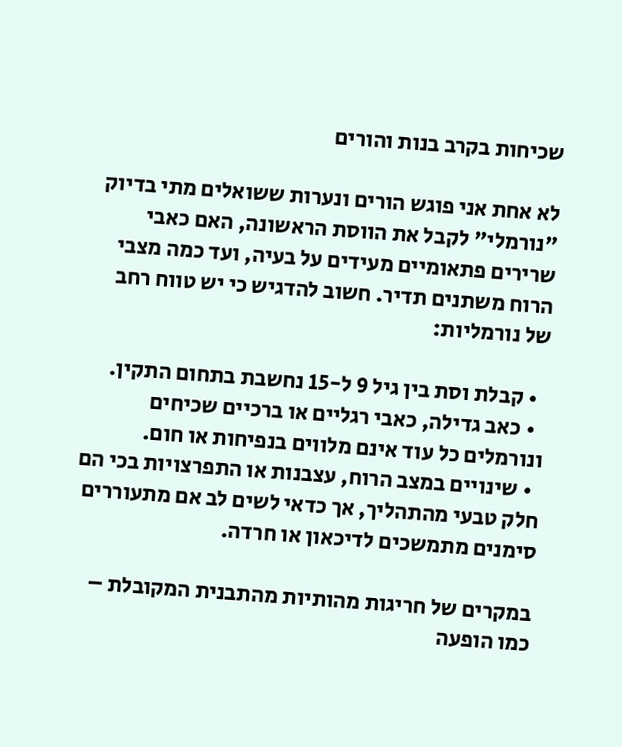שכיחות בקרב בנות והורים

לא אחת אני פוגש הורים ונערות ששואלים מתי בדיוק "נורמלי" לקבל את הווסת הראשונה, האם כאבי שרירים פתאומיים מעידים על בעיה, ועד כמה מצבי הרוח משתנים תדיר. חשוב להדגיש כי יש טווח רחב של נורמליות:

  • קבלת וסת בין גיל 9 ל-15 נחשבת בתחום התקין.
  • כאב גדילה, כאבי רגליים או ברכיים שכיחים ונורמלים כל עוד אינם מלווים בנפיחות או חום.
  • שינויים במצב הרוח, עצבנות או התפרצויות בכי הם חלק טבעי מהתהליך, אך כדאי לשים לב אם מתעוררים סימנים מתמשכים לדיכאון או חרדה.

במקרים של חריגות מהותיות מהתבנית המקובלת – כמו הופעה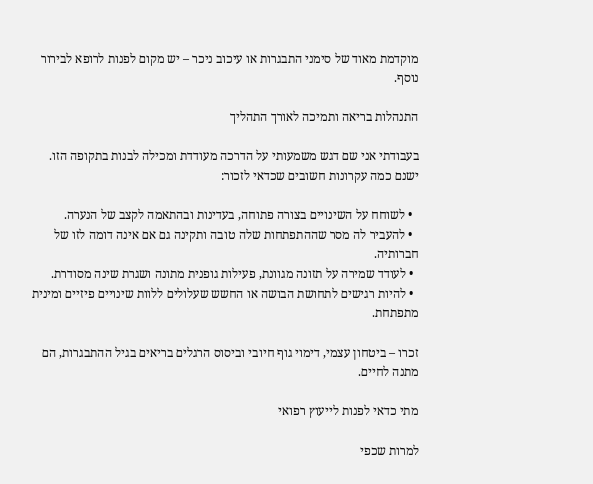מוקדמת מאוד של סימני התבגרות או עיכוב ניכר – יש מקום לפנות לרופא לבירור נוסף.

התנהלות בריאה ותמיכה לאורך התהליך

בעבודתי אני שם דגש משמעותי על הדרכה מעודדת ומכילה לבנות בתקופה הזו. ישנם כמה עקרונות חשובים שכדאי לזכור:

  • לשוחח על השינויים בצורה פתוחה, בעדינות ובהתאמה לקצב של הנערה.
  • להעביר לה מסר שההתפתחות שלה טובה ותקינה גם אם אינה דומה לזו של חברותיה.
  • לעודד שמירה על תזונה מגוונת, פעילות גופנית מתונה ושגרת שינה מסודרת.
  • להיות רגישים לתחושת הבושה או החשש שעלולים ללוות שינויים פיזיים ומינית מתפתחת.

זכרו – ביטחון עצמי, דימוי גוף חיובי וביסוס הרגלים בריאים בגיל ההתבגרות, הם מתנה לחיים.

מתי כדאי לפנות לייעוץ רפואי

למרות שכפי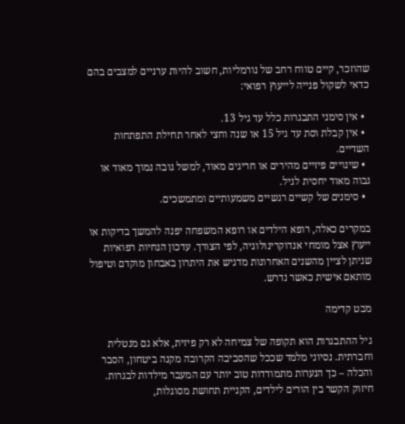שהוזכר, קיים טווח רחב של נורמליות, חשוב להיות ערניים למצבים בהם כדאי לשקול פנייה לייעוץ רפואי:

  • אין סימני התבגרות כלל עד גיל 13.
  • אין קבלת וסת עד גיל 15 או שנה וחצי לאחר תחילת התפתחות השדיים.
  • שינויים פיזיים מהירים או חריגים מאוד, למשל גובה נמוך מאוד או גבוה מאוד יחסית לגיל.
  • סימנים של קשיים רגשיים משמעותיים ומתמשכים.

במקרים כאלה, רופא הילדים או רופא המשפחה יפנה להמשך בדיקות או ייעוץ אצל מומחי אנדוקרינולוגיה, לפי הצורך. עדכון הנחיות רפואיות שניתן לציין מהשנים האחרונות מדגיש את היתרון באבחון מוקדם וטיפול מותאם אישית כאשר נדרש.

מבט קדימה

גיל ההתבגרות הוא תקופה של צמיחה לא רק פיזית, אלא גם מנטלית וחברתית. נסיוני מלמד שככל שהסביבה הקרובה מקנה ביטחון, הסבר והכלה – כך הנערות מתמודדות טוב יותר עם המעבר מילדות לבגרות. חיזוק הקשר בין הורים לילדים, הקניית תחושת מסוגלות,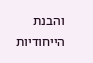והבנת הייחודיות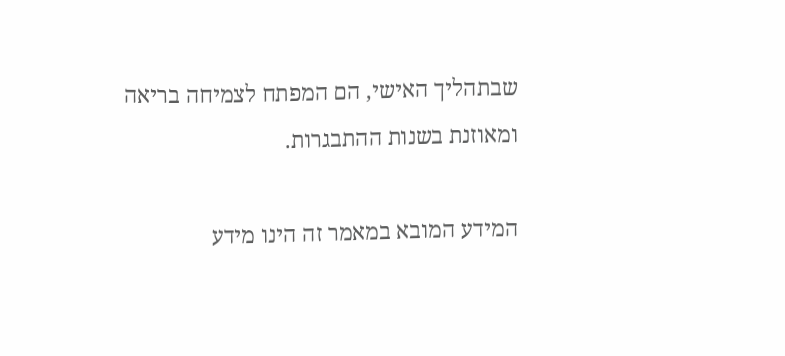שבתהליך האישי, הם המפתח לצמיחה בריאה ומאוזנת בשנות ההתבגרות.

המידע המובא במאמר זה הינו מידע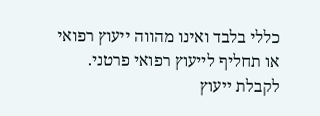כללי בלבד ואינו מהווה ייעוץ רפואי או תחליף לייעוץ רפואי פרטני. לקבלת ייעוץ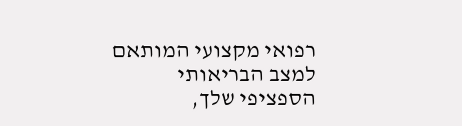רפואי מקצועי המותאם למצב הבריאותי הספציפי שלך,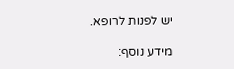יש לפנות לרופא.

מידע נוסף: